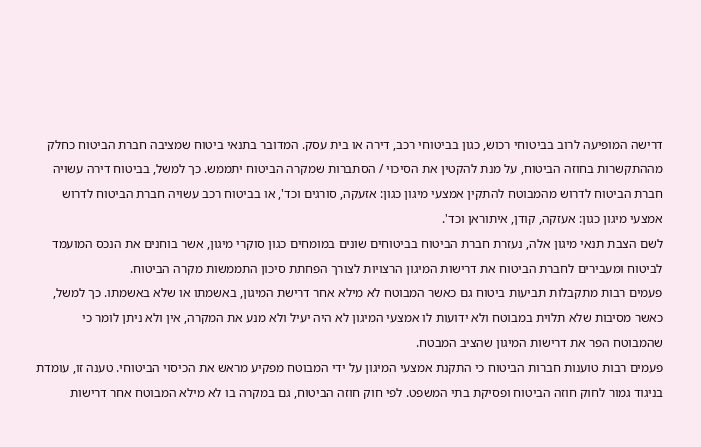דרישה המופיעה לרוב בביטוחי רכוש, כגון בביטוחי רכב, דירה או בית עסק. המדובר בתנאי ביטוח שמציבה חברת הביטוח כחלק מההתקשרות בחוזה הביטוח, על מנת להקטין את הסיכוי / הסתברות שמקרה הביטוח יתממש. כך למשל, בביטוח דירה עשויה חברת הביטוח לדרוש מהמבוטח להתקין אמצעי מיגון כגון: אזעקה, סורגים וכד', או בביטוח רכב עשויה חברת הביטוח לדרוש אמצעי מיגון כגון: אעזקה, קודן, איתוראן וכד'.
לשם הצבת תנאי מיגון אלה, נעזרת חברת הביטוח בביטוחים שונים במומחים כגון סוקרי מיגון, אשר בוחנים את הנכס המועמד לביטוח ומעבירים לחברת הביטוח את דרישות המיגון הרצויות לצורך הפחתת סיכון התממשות מקרה הביטוח.
פעמים רבות מתקבלות תביעות ביטוח גם כאשר המבוטח לא מילא אחר דרישת המיגון, באשמתו או שלא באשמתו. כך למשל, כאשר מסיבות שלא תלוית במבוטח ולא ידועות לו אמצעי המיגון לא היה יעיל ולא מנע את המקרה, אין ולא ניתן לומר כי שהמבוטח הפר את דרישות המיגון שהציב המבטח.
פעמים רבות טוענות חברות הביטוח כי התקנת אמצעי המיגון על ידי המבוטח מפקיע מראש את הכיסוי הביטוחי. טענה זו, עומדת בניגוד גמור לחוק חוזה הביטוח ופסיקת בתי המשפט. לפי חוק חוזה הביטוח, גם במקרה בו לא מילא המבוטח אחר דרישות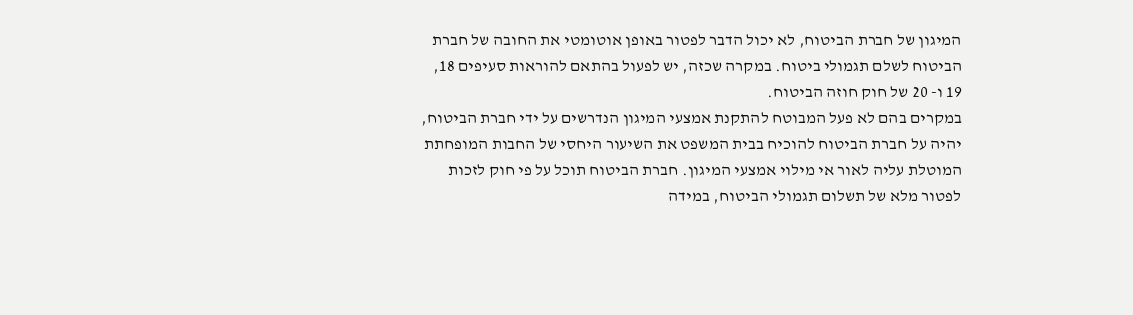המיגון של חברת הביטוח, לא יכול הדבר לפטור באופן אוטומטי את החובה של חברת הביטוח לשלם תגמולי ביטוח. במקרה שכזה, יש לפעול בהתאם להוראות סעיפים 18, 19 ו- 20 של חוק חוזה הביטוח.
במקרים בהם לא פעל המבוטח להתקנת אמצעי המיגון הנדרשים על ידי חברת הביטוח, יהיה על חברת הביטוח להוכיח בבית המשפט את השיעור היחסי של החבות המופחתת המוטלת עליה לאור אי מילוי אמצעי המיגון. חברת הביטוח תוכל על פי חוק לזכות לפטור מלא של תשלום תגמולי הביטוח, במידה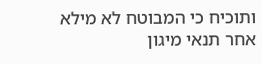ותוכיח כי המבוטח לא מילא אחר תנאי מיגון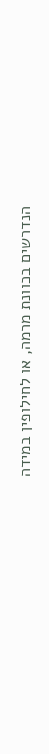הנדרשים בכוונת מרמה, או לחילופין במידה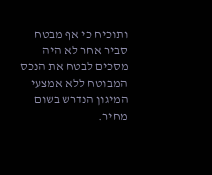ותוכיח כי אף מבטח סביר אחר לא היה מסכים לבטח את הנכס המבוטח ללא אמצעי המיגון הנדרש בשום מחיר.